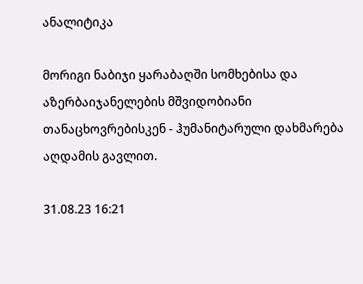ანალიტიკა

მორიგი ნაბიჯი ყარაბაღში სომხებისა და აზერბაიჯანელების მშვიდობიანი თანაცხოვრებისკენ - ჰუმანიტარული დახმარება აღდამის გავლით.

31.08.23 16:21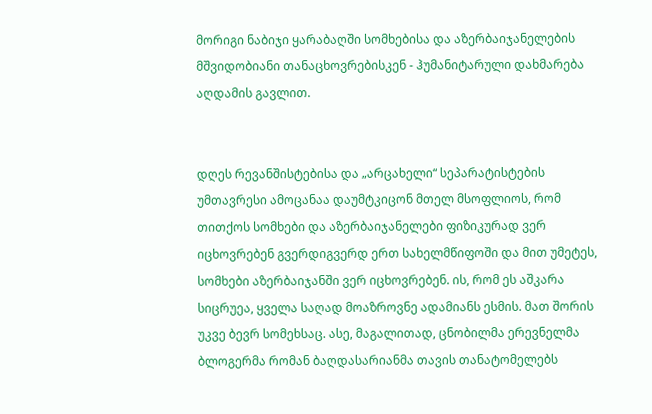მორიგი ნაბიჯი ყარაბაღში სომხებისა და აზერბაიჯანელების მშვიდობიანი თანაცხოვრებისკენ - ჰუმანიტარული დახმარება აღდამის გავლით.


დღეს რევანშისტებისა და „არცახელი“ სეპარატისტების უმთავრესი ამოცანაა დაუმტკიცონ მთელ მსოფლიოს, რომ თითქოს სომხები და აზერბაიჯანელები ფიზიკურად ვერ იცხოვრებენ გვერდიგვერდ ერთ სახელმწიფოში და მით უმეტეს, სომხები აზერბაიჯანში ვერ იცხოვრებენ. ის, რომ ეს აშკარა სიცრუეა, ყველა საღად მოაზროვნე ადამიანს ესმის. მათ შორის უკვე ბევრ სომეხსაც. ასე, მაგალითად, ცნობილმა ერევნელმა ბლოგერმა რომან ბაღდასარიანმა თავის თანატომელებს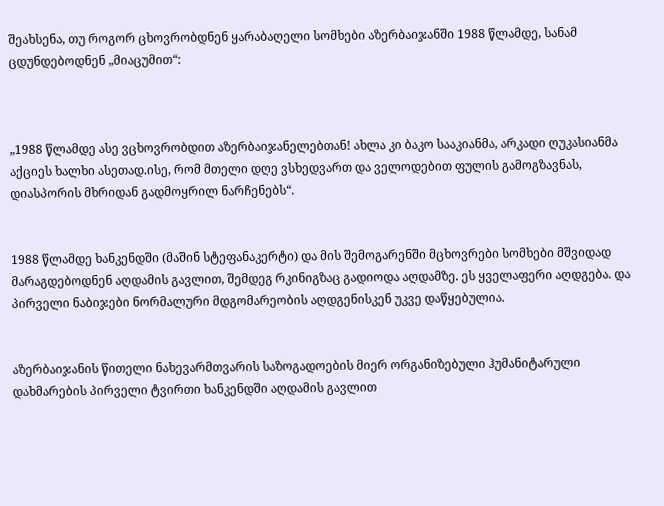შეახსენა, თუ როგორ ცხოვრობდნენ ყარაბაღელი სომხები აზერბაიჯანში 1988 წლამდე, სანამ ცდუნდებოდნენ „მიაცუმით“:



„1988 წლამდე ასე ვცხოვრობდით აზერბაიჯანელებთან! ახლა კი ბაკო სააკიანმა, არკადი ღუკასიანმა აქციეს ხალხი ასეთად.ისე, რომ მთელი დღე ვსხედვართ და ველოდებით ფულის გამოგზავნას, დიასპორის მხრიდან გადმოყრილ ნარჩენებს“.


1988 წლამდე ხანკენდში (მაშინ სტეფანაკერტი) და მის შემოგარენში მცხოვრები სომხები მშვიდად მარაგდებოდნენ აღდამის გავლით, შემდეგ რკინიგზაც გადიოდა აღდამზე. ეს ყველაფერი აღდგება. და პირველი ნაბიჯები ნორმალური მდგომარეობის აღდგენისკენ უკვე დაწყებულია.


აზერბაიჯანის წითელი ნახევარმთვარის საზოგადოების მიერ ორგანიზებული ჰუმანიტარული დახმარების პირველი ტვირთი ხანკენდში აღდამის გავლით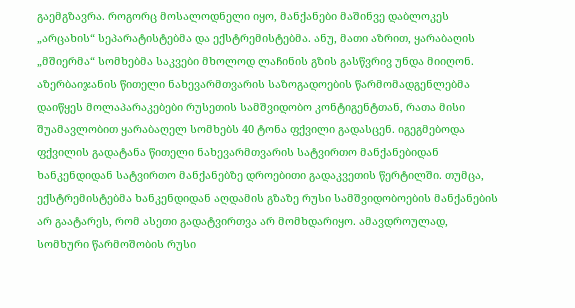გაემგზავრა. როგორც მოსალოდნელი იყო, მანქანები მაშინვე დაბლოკეს „არცახის“ სეპარატისტებმა და ექსტრემისტებმა. ანუ, მათი აზრით, ყარაბაღის „მშიერმა“ სომხებმა საკვები მხოლოდ ლაჩინის გზის გასწვრივ უნდა მიიღონ.
აზერბაიჯანის წითელი ნახევარმთვარის საზოგადოების წარმომადგენლებმა დაიწყეს მოლაპარაკებები რუსეთის სამშვიდობო კონტიგენტთან, რათა მისი შუამავლობით ყარაბაღელ სომხებს 40 ტონა ფქვილი გადასცენ. იგეგმებოდა ფქვილის გადატანა წითელი ნახევარმთვარის სატვირთო მანქანებიდან ხანკენდიდან სატვირთო მანქანებზე დროებითი გადაკვეთის წერტილში. თუმცა, ექსტრემისტებმა ხანკენდიდან აღდამის გზაზე რუსი სამშვიდობოების მანქანების არ გაატარეს, რომ ასეთი გადატვირთვა არ მომხდარიყო. ამავდროულად, სომხური წარმოშობის რუსი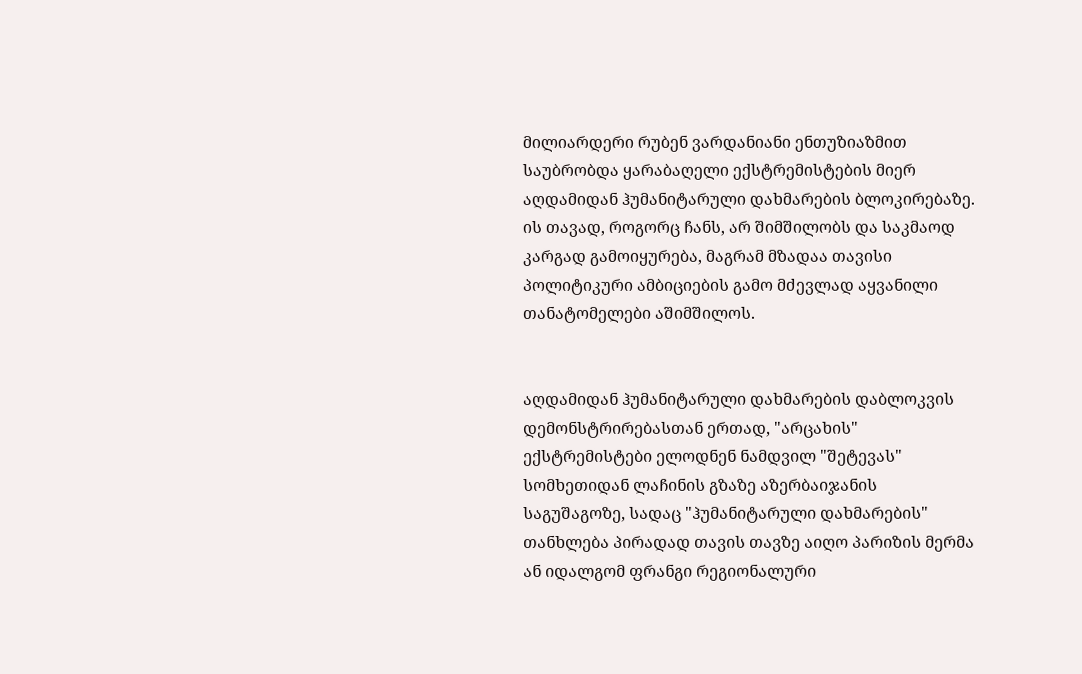მილიარდერი რუბენ ვარდანიანი ენთუზიაზმით საუბრობდა ყარაბაღელი ექსტრემისტების მიერ აღდამიდან ჰუმანიტარული დახმარების ბლოკირებაზე. ის თავად, როგორც ჩანს, არ შიმშილობს და საკმაოდ კარგად გამოიყურება, მაგრამ მზადაა თავისი პოლიტიკური ამბიციების გამო მძევლად აყვანილი თანატომელები აშიმშილოს.


აღდამიდან ჰუმანიტარული დახმარების დაბლოკვის დემონსტრირებასთან ერთად, "არცახის" ექსტრემისტები ელოდნენ ნამდვილ "შეტევას" სომხეთიდან ლაჩინის გზაზე აზერბაიჯანის საგუშაგოზე, სადაც "ჰუმანიტარული დახმარების" თანხლება პირადად თავის თავზე აიღო პარიზის მერმა ან იდალგომ ფრანგი რეგიონალური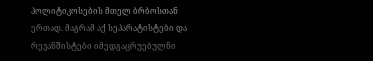პოლიტიკოსების მთელ ბრბოსთან ერთად. მაგრამ აქ სეპარატისტები და რევანშისტები იმედგაცრუებულნი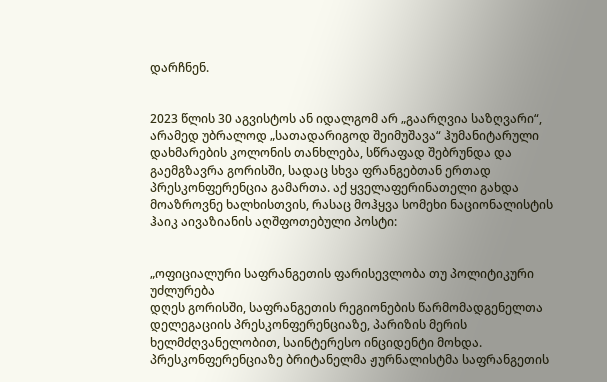დარჩნენ.


2023 წლის 30 აგვისტოს ან იდალგომ არ „გაარღვია საზღვარი“, არამედ უბრალოდ „სათადარიგოდ შეიმუშავა“ ჰუმანიტარული დახმარების კოლონის თანხლება, სწრაფად შებრუნდა და გაემგზავრა გორისში, სადაც სხვა ფრანგებთან ერთად პრესკონფერენცია გამართა. აქ ყველაფერინათელი გახდა მოაზროვნე ხალხისთვის, რასაც მოჰყვა სომეხი ნაციონალისტის ჰაიკ აივაზიანის აღშფოთებული პოსტი:


„ოფიციალური საფრანგეთის ფარისევლობა თუ პოლიტიკური უძლურება
დღეს გორისში, საფრანგეთის რეგიონების წარმომადგენელთა დელეგაციის პრესკონფერენციაზე, პარიზის მერის ხელმძღვანელობით, საინტერესო ინციდენტი მოხდა.
პრესკონფერენციაზე ბრიტანელმა ჟურნალისტმა საფრანგეთის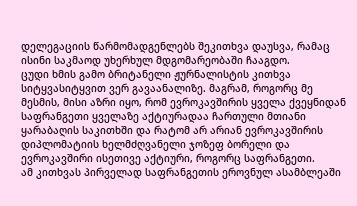დელეგაციის წარმომადგენლებს შეკითხვა დაუსვა, რამაც ისინი საკმაოდ უხერხულ მდგომარეობაში ჩააგდო.
ცუდი ხმის გამო ბრიტანელი ჟურნალისტის კითხვა სიტყვასიტყვით ვერ გავაანალიზე. მაგრამ, როგორც მე მესმის, მისი აზრი იყო, რომ ევროკავშირის ყველა ქვეყნიდან საფრანგეთი ყველაზე აქტიურადაა ჩართული მთიანი ყარაბაღის საკითხში და რატომ არ არიან ევროკავშირის დიპლომატიის ხელმძღვანელი ჯოზეფ ბორელი და ევროკავშირი ისეთივე აქტიური, როგორც საფრანგეთი.
ამ კითხვას პირველად საფრანგეთის ეროვნულ ასამბლეაში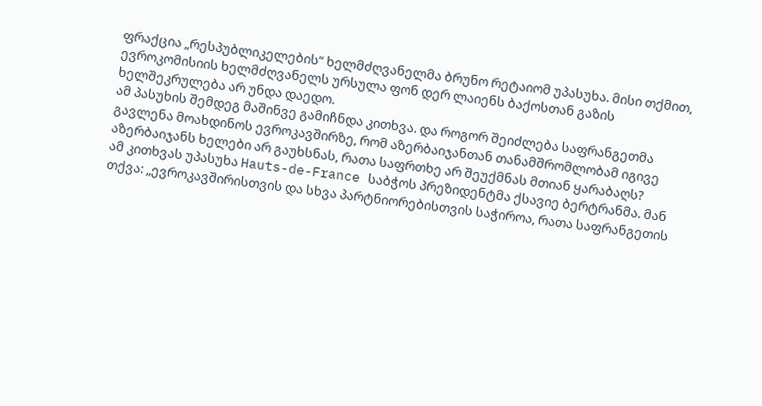ფრაქცია „რესპუბლიკელების“ ხელმძღვანელმა ბრუნო რეტაიომ უპასუხა. მისი თქმით, ევროკომისიის ხელმძღვანელს ურსულა ფონ დერ ლაიენს ბაქოსთან გაზის ხელშეკრულება არ უნდა დაედო.
ამ პასუხის შემდეგ მაშინვე გამიჩნდა კითხვა. და როგორ შეიძლება საფრანგეთმა გავლენა მოახდინოს ევროკავშირზე, რომ აზერბაიჯანთან თანამშრომლობამ იგივე აზერბაიჯანს ხელები არ გაუხსნას, რათა საფრთხე არ შეუქმნას მთიან ყარაბაღს?
ამ კითხვას უპასუხა Hauts-de-France საბჭოს პრეზიდენტმა ქსავიე ბერტრანმა. მან თქვა: „ევროკავშირისთვის და სხვა პარტნიორებისთვის საჭიროა, რათა საფრანგეთის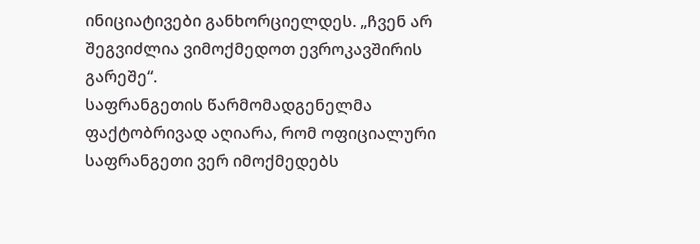ინიციატივები განხორციელდეს. „ჩვენ არ შეგვიძლია ვიმოქმედოთ ევროკავშირის გარეშე“.
საფრანგეთის წარმომადგენელმა ფაქტობრივად აღიარა, რომ ოფიციალური საფრანგეთი ვერ იმოქმედებს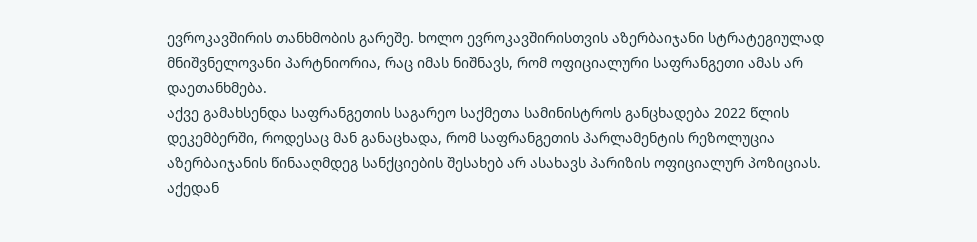ევროკავშირის თანხმობის გარეშე. ხოლო ევროკავშირისთვის აზერბაიჯანი სტრატეგიულად მნიშვნელოვანი პარტნიორია, რაც იმას ნიშნავს, რომ ოფიციალური საფრანგეთი ამას არ დაეთანხმება.
აქვე გამახსენდა საფრანგეთის საგარეო საქმეთა სამინისტროს განცხადება 2022 წლის დეკემბერში, როდესაც მან განაცხადა, რომ საფრანგეთის პარლამენტის რეზოლუცია აზერბაიჯანის წინააღმდეგ სანქციების შესახებ არ ასახავს პარიზის ოფიციალურ პოზიციას.
აქედან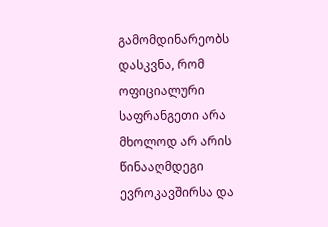გამომდინარეობს დასკვნა, რომ ოფიციალური საფრანგეთი არა მხოლოდ არ არის წინააღმდეგი ევროკავშირსა და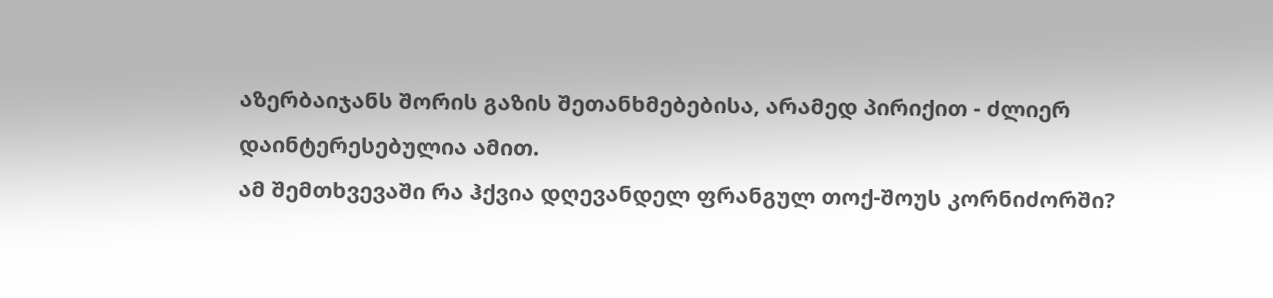აზერბაიჯანს შორის გაზის შეთანხმებებისა, არამედ პირიქით - ძლიერ დაინტერესებულია ამით.
ამ შემთხვევაში რა ჰქვია დღევანდელ ფრანგულ თოქ-შოუს კორნიძორში?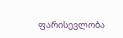ფარისევლობა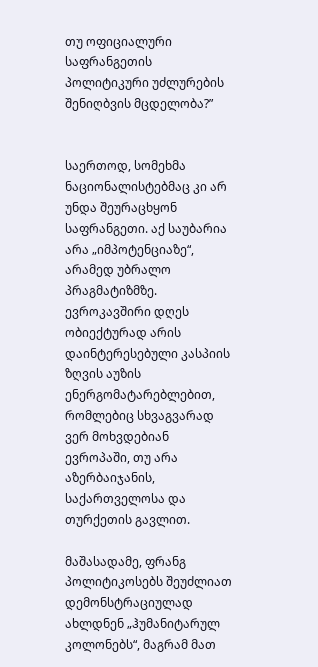თუ ოფიციალური საფრანგეთის პოლიტიკური უძლურების შენიღბვის მცდელობა?”


საერთოდ, სომეხმა ნაციონალისტებმაც კი არ უნდა შეურაცხყონ საფრანგეთი. აქ საუბარია არა „იმპოტენციაზე“, არამედ უბრალო პრაგმატიზმზე. ევროკავშირი დღეს ობიექტურად არის დაინტერესებული კასპიის ზღვის აუზის ენერგომატარებლებით, რომლებიც სხვაგვარად ვერ მოხვდებიან ევროპაში, თუ არა აზერბაიჯანის, საქართველოსა და თურქეთის გავლით.

მაშასადამე, ფრანგ პოლიტიკოსებს შეუძლიათ დემონსტრაციულად ახლდნენ „ჰუმანიტარულ კოლონებს“, მაგრამ მათ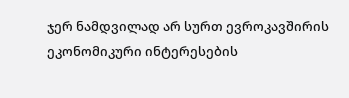ჯერ ნამდვილად არ სურთ ევროკავშირის ეკონომიკური ინტერესების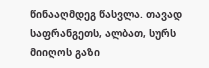წინააღმდეგ წასვლა. თავად საფრანგეთს, ალბათ, სურს მიიღოს გაზი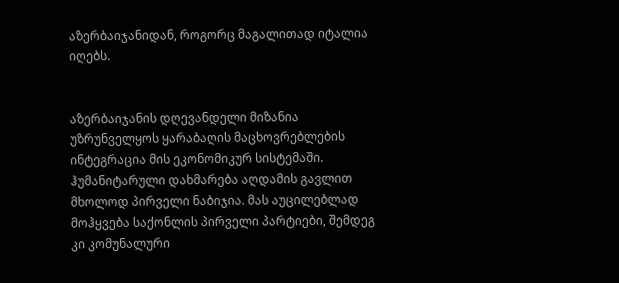აზერბაიჯანიდან, როგორც მაგალითად იტალია იღებს.


აზერბაიჯანის დღევანდელი მიზანია უზრუნველყოს ყარაბაღის მაცხოვრებლების ინტეგრაცია მის ეკონომიკურ სისტემაში. ჰუმანიტარული დახმარება აღდამის გავლით მხოლოდ პირველი ნაბიჯია. მას აუცილებლად მოჰყვება საქონლის პირველი პარტიები, შემდეგ კი კომუნალური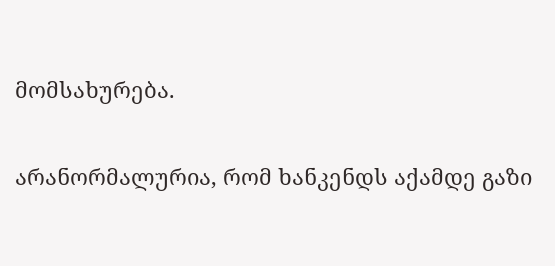მომსახურება.

არანორმალურია, რომ ხანკენდს აქამდე გაზი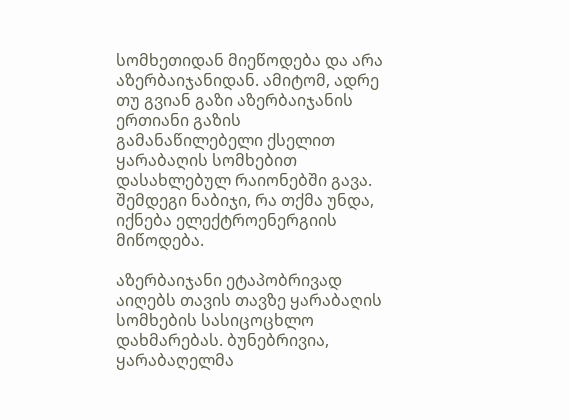სომხეთიდან მიეწოდება და არა აზერბაიჯანიდან. ამიტომ, ადრე თუ გვიან გაზი აზერბაიჯანის ერთიანი გაზის გამანაწილებელი ქსელით ყარაბაღის სომხებით დასახლებულ რაიონებში გავა. შემდეგი ნაბიჯი, რა თქმა უნდა, იქნება ელექტროენერგიის მიწოდება.

აზერბაიჯანი ეტაპობრივად აიღებს თავის თავზე ყარაბაღის სომხების სასიცოცხლო დახმარებას. ბუნებრივია, ყარაბაღელმა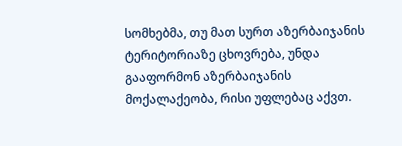სომხებმა, თუ მათ სურთ აზერბაიჯანის ტერიტორიაზე ცხოვრება, უნდა გააფორმონ აზერბაიჯანის მოქალაქეობა, რისი უფლებაც აქვთ.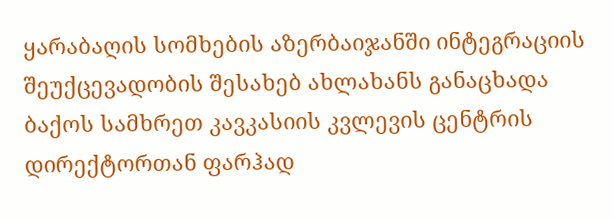ყარაბაღის სომხების აზერბაიჯანში ინტეგრაციის შეუქცევადობის შესახებ ახლახანს განაცხადა ბაქოს სამხრეთ კავკასიის კვლევის ცენტრის დირექტორთან ფარჰად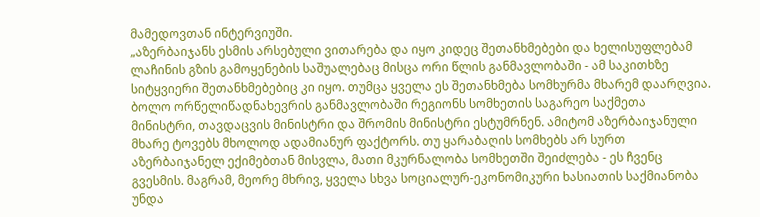მამედოვთან ინტერვიუში.
„აზერბაიჯანს ესმის არსებული ვითარება და იყო კიდეც შეთანხმებები და ხელისუფლებამ ლაჩინის გზის გამოყენების საშუალებაც მისცა ორი წლის განმავლობაში - ამ საკითხზე სიტყვიერი შეთანხმებებიც კი იყო. თუმცა ყველა ეს შეთანხმება სომხურმა მხარემ დაარღვია. ბოლო ორწელიწადნახევრის განმავლობაში რეგიონს სომხეთის საგარეო საქმეთა მინისტრი, თავდაცვის მინისტრი და შრომის მინისტრი ესტუმრნენ. ამიტომ აზერბაიჯანული მხარე ტოვებს მხოლოდ ადამიანურ ფაქტორს. თუ ყარაბაღის სომხებს არ სურთ აზერბაიჯანელ ექიმებთან მისვლა, მათი მკურნალობა სომხეთში შეიძლება - ეს ჩვენც გვესმის. მაგრამ, მეორე მხრივ, ყველა სხვა სოციალურ-ეკონომიკური ხასიათის საქმიანობა უნდა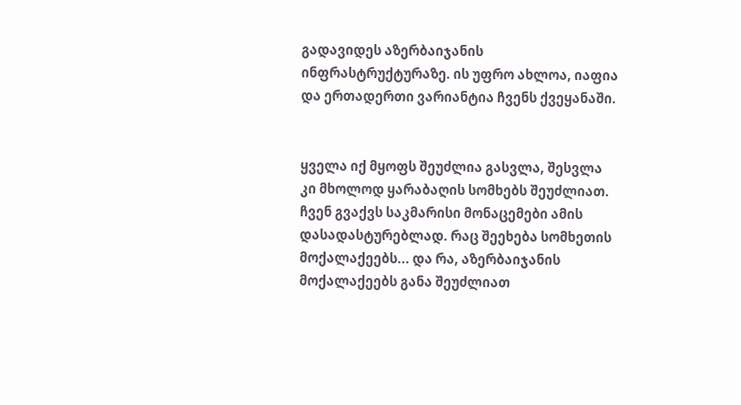გადავიდეს აზერბაიჯანის ინფრასტრუქტურაზე. ის უფრო ახლოა, იაფია და ერთადერთი ვარიანტია ჩვენს ქვეყანაში.


ყველა იქ მყოფს შეუძლია გასვლა, შესვლა კი მხოლოდ ყარაბაღის სომხებს შეუძლიათ. ჩვენ გვაქვს საკმარისი მონაცემები ამის დასადასტურებლად. რაც შეეხება სომხეთის მოქალაქეებს... და რა, აზერბაიჯანის მოქალაქეებს განა შეუძლიათ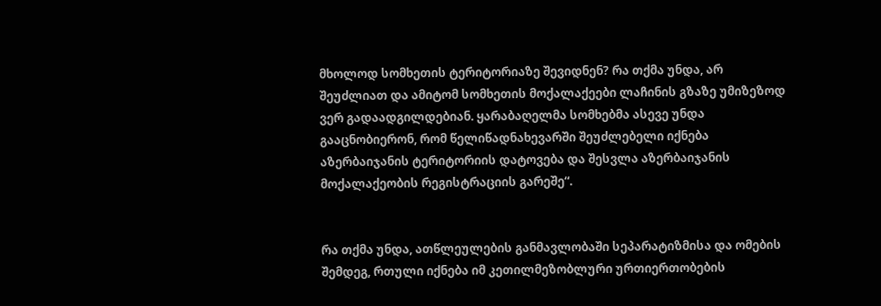მხოლოდ სომხეთის ტერიტორიაზე შევიდნენ? რა თქმა უნდა, არ შეუძლიათ და ამიტომ სომხეთის მოქალაქეები ლაჩინის გზაზე უმიზეზოდ ვერ გადაადგილდებიან. ყარაბაღელმა სომხებმა ასევე უნდა გააცნობიერონ, რომ წელიწადნახევარში შეუძლებელი იქნება აზერბაიჯანის ტერიტორიის დატოვება და შესვლა აზერბაიჯანის მოქალაქეობის რეგისტრაციის გარეშე“.


რა თქმა უნდა, ათწლეულების განმავლობაში სეპარატიზმისა და ომების შემდეგ, რთული იქნება იმ კეთილმეზობლური ურთიერთობების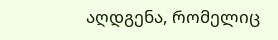აღდგენა, რომელიც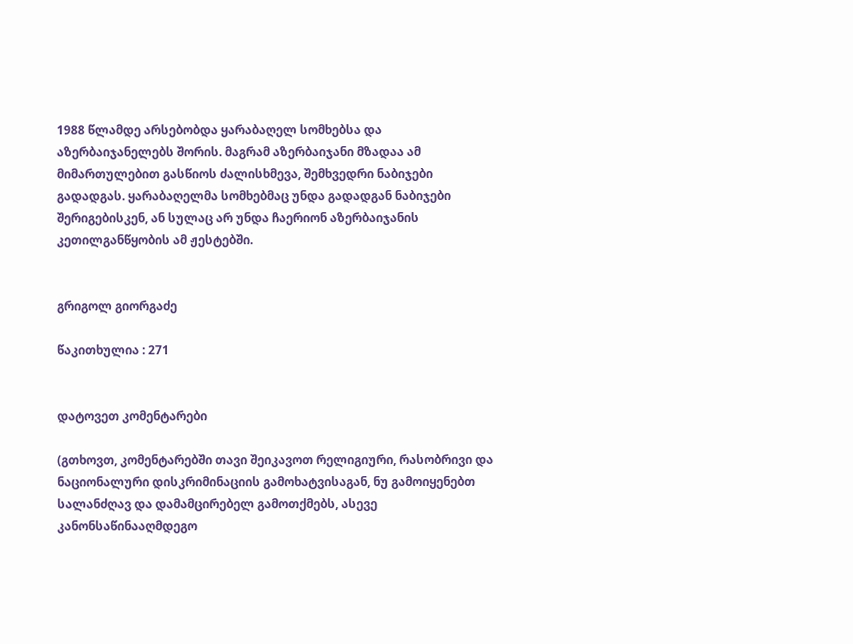1988 წლამდე არსებობდა ყარაბაღელ სომხებსა და აზერბაიჯანელებს შორის. მაგრამ აზერბაიჯანი მზადაა ამ მიმართულებით გასწიოს ძალისხმევა, შემხვედრი ნაბიჯები გადადგას. ყარაბაღელმა სომხებმაც უნდა გადადგან ნაბიჯები შერიგებისკენ, ან სულაც არ უნდა ჩაერიონ აზერბაიჯანის კეთილგანწყობის ამ ჟესტებში.


გრიგოლ გიორგაძე

წაკითხულია : 271


დატოვეთ კომენტარები

(გთხოვთ, კომენტარებში თავი შეიკავოთ რელიგიური, რასობრივი და ნაციონალური დისკრიმინაციის გამოხატვისაგან, ნუ გამოიყენებთ სალანძღავ და დამამცირებელ გამოთქმებს, ასევე კანონსაწინააღმდეგო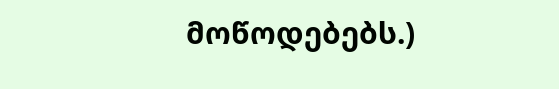მოწოდებებს.)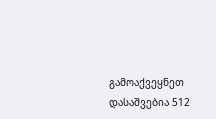გამოაქვეყნეთ
დასაშვებია 512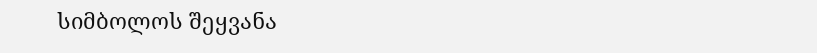სიმბოლოს შეყვანა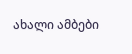ახალი ამბები